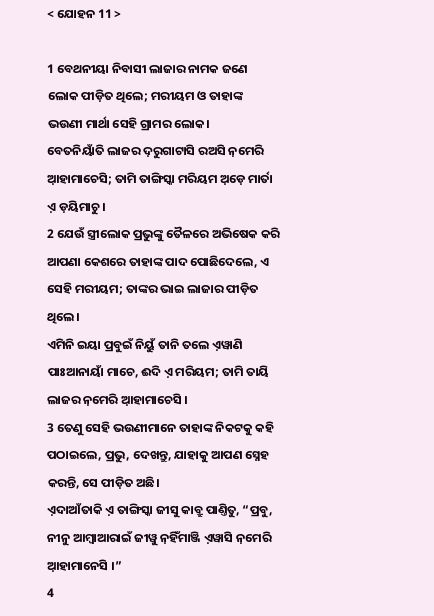< ଯୋହନ 11 >

1 ବେଥନୀୟା ନିବାସୀ ଲାଜାର ନାମକ ଜଣେ ଲୋକ ପୀଡ଼ିତ ଥିଲେ; ମରୀୟମ ଓ ତାହାଙ୍କ ଭଉଣୀ ମାର୍ଥା ସେହି ଗ୍ରାମର ଲୋକ।
ବେତନିୟାଁତି ଲାଜର ଦ଼ରୁଗାଟାସି ରଅସି ନ଼ମେରି ଆ଼ହାମାଚେସି; ତାମି ତାଙ୍ଗିସ୍କା ମରିୟମ ଅ଼ଡ଼େ ମାର୍ତା ଏ଼ ଡ଼ୟିମାଚୁ ।
2 ଯେଉଁ ସ୍ତ୍ରୀଲୋକ ପ୍ରଭୁଙ୍କୁ ତୈଳରେ ଅଭିଷେକ କରି ଆପଣା କେଶରେ ତାହାଙ୍କ ପାଦ ପୋଛିଦେଲେ, ଏ ସେହି ମରୀୟମ; ତାଙ୍କର ଭାଇ ଲାଜାର ପୀଡ଼ିତ ଥିଲେ।
ଏମିନି ଇୟା ପ୍ରବୁଇଁ ନିୟୁଁ ତାନି ତଲେ ଏ଼ୱାଣି ପାଃଆନାୟାଁ ମାଚେ, ଈଦି ଏ଼ ମରିୟମ; ତାମି ତାୟି ଲାଜର ନ଼ମେରି ଆ଼ହାମାଚେସି ।
3 ତେଣୁ ସେହି ଭଉଣୀମାନେ ତାହାଙ୍କ ନିକଟକୁ କହି ପଠାଇଲେ, ପ୍ରଭୁ, ଦେଖନ୍ତୁ, ଯାହାକୁ ଆପଣ ସ୍ନେହ କରନ୍ତି, ସେ ପୀଡ଼ିତ ଅଛି।
ଏ଼ଦାଆଁତାକି ଏ଼ ତାଙ୍ଗିସ୍କା ଜୀସୁ କାବ୍ରୁ ପାଣ୍ତିତୁ, “ପ୍ରବୁ, ନୀନୁ ଆମ୍ବାଆରାଇଁ ଜୀୱୁ ନ଼ହିଁମାଞ୍ଜି ଏ଼ୱାସି ନ଼ମେରି ଆ଼ହାମାନେସି ।”
4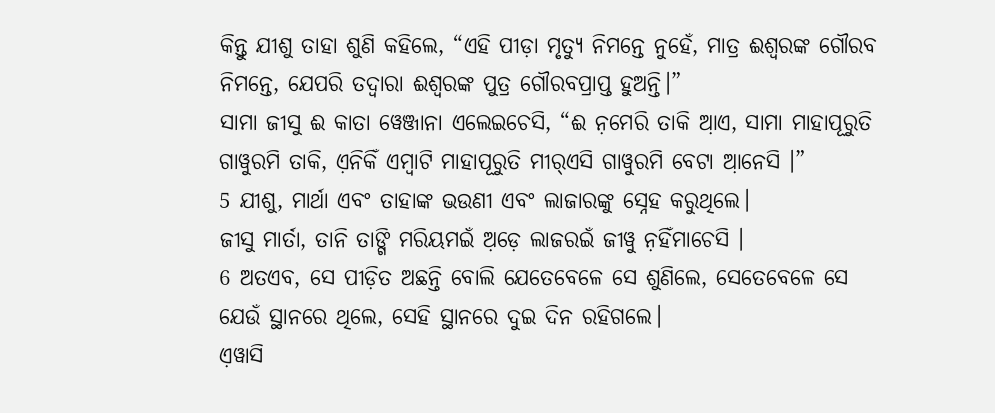କିନ୍ତୁ ଯୀଶୁ ତାହା ଶୁଣି କହିଲେ, “ଏହି ପୀଡ଼ା ମୃତ୍ୟୁ ନିମନ୍ତେ ନୁହେଁ, ମାତ୍ର ଈଶ୍ବରଙ୍କ ଗୌରବ ନିମନ୍ତେ, ଯେପରି ତଦ୍ୱାରା ଈଶ୍ବରଙ୍କ ପୁତ୍ର ଗୌରବପ୍ରାପ୍ତ ହୁଅନ୍ତି।”
ସାମା ଜୀସୁ ଈ କାତା ୱେଞ୍ଜାନା ଏଲେଇଚେସି, “ଈ ନ଼ମେରି ତାକି ଆ଼ଏ, ସାମା ମାହାପୂରୁତି ଗାୱୁରମି ତାକି, ଏ଼ନିକିଁ ଏମ୍ବାଟି ମାହାପୂରୁତି ମୀର୍‌ଏସି ଗାୱୁରମି ବେଟା ଆ଼ନେସି ।”
5 ଯୀଶୁ, ମାର୍ଥା ଏବଂ ତାହାଙ୍କ ଭଉଣୀ ଏବଂ ଲାଜାରଙ୍କୁ ସ୍ନେହ କରୁଥିଲେ।
ଜୀସୁ ମାର୍ତା, ତାନି ତାଙ୍ଗି ମରିୟମଇଁ ଅ଼ଡ଼େ ଲାଜରଇଁ ଜୀୱୁ ନ଼ହିଁମାଚେସି ।
6 ଅତଏବ, ସେ ପୀଡ଼ିତ ଅଛନ୍ତି ବୋଲି ଯେତେବେଳେ ସେ ଶୁଣିଲେ, ସେତେବେଳେ ସେ ଯେଉଁ ସ୍ଥାନରେ ଥିଲେ, ସେହି ସ୍ଥାନରେ ଦୁଇ ଦିନ ରହିଗଲେ।
ଏ଼ୱାସି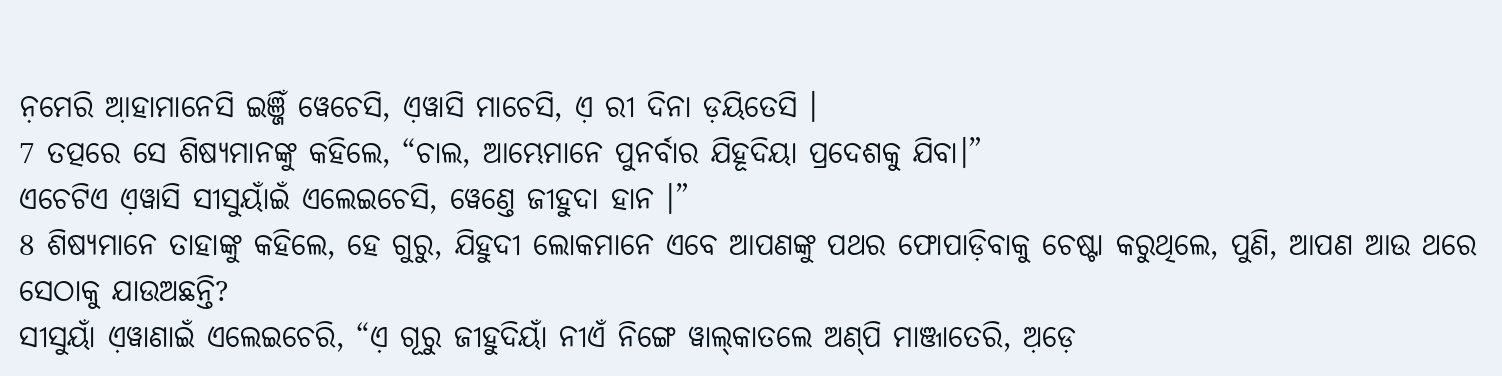ନ଼ମେରି ଆ଼ହାମାନେସି ଇଞ୍ଜିଁ ୱେଚେସି, ଏ଼ୱାସି ମାଚେସି, ଏ଼ ରୀ ଦିନା ଡ଼ୟିତେସି ।
7 ତତ୍ପରେ ସେ ଶିଷ୍ୟମାନଙ୍କୁ କହିଲେ, “ଚାଲ, ଆମ୍ଭେମାନେ ପୁନର୍ବାର ଯିହୂଦିୟା ପ୍ରଦେଶକୁ ଯିବା।”
ଏଚେଟିଏ ଏ଼ୱାସି ସୀସୁୟାଁଇଁ ଏଲେଇଚେସି, ୱେଣ୍ତେ ଜୀହୁଦା ହାନ ।”
8 ଶିଷ୍ୟମାନେ ତାହାଙ୍କୁ କହିଲେ, ହେ ଗୁରୁ, ଯିହୁଦୀ ଲୋକମାନେ ଏବେ ଆପଣଙ୍କୁ ପଥର ଫୋପାଡ଼ିବାକୁ ଚେଷ୍ଟା କରୁଥିଲେ, ପୁଣି, ଆପଣ ଆଉ ଥରେ ସେଠାକୁ ଯାଉଅଛନ୍ତି?
ସୀସୁୟାଁ ଏ଼ୱାଣାଇଁ ଏଲେଇଚେରି, “ଏ଼ ଗୂରୁ ଜୀହୁଦିୟାଁ ନୀଏଁ ନିଙ୍ଗେ ୱାଲ୍‌କାତଲେ ଅଣ୍‌ପି ମାଞ୍ଜାତେରି, ଅ଼ଡ଼େ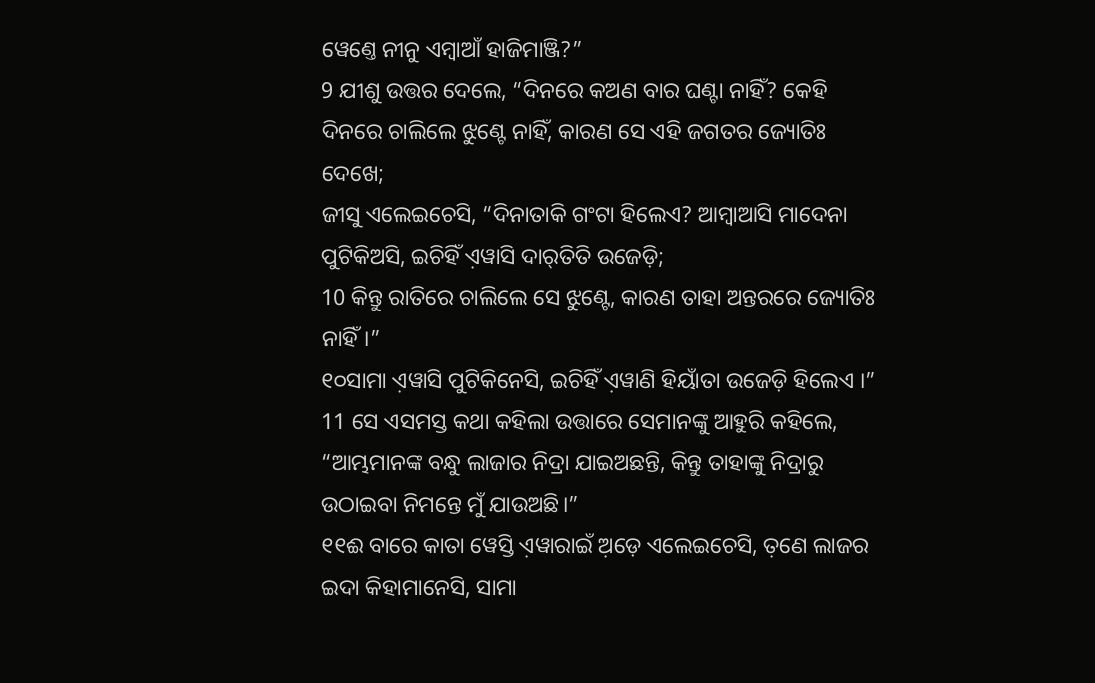ୱେଣ୍ତେ ନୀନୁ ଏମ୍ବାଆଁ ହାଜିମାଞ୍ଜି?”
9 ଯୀଶୁ ଉତ୍ତର ଦେଲେ, “ଦିନରେ କଅଣ ବାର ଘଣ୍ଟା ନାହିଁ? କେହି ଦିନରେ ଚାଲିଲେ ଝୁଣ୍ଟେ ନାହିଁ, କାରଣ ସେ ଏହି ଜଗତର ଜ୍ୟୋତିଃ ଦେଖେ;
ଜୀସୁ ଏଲେଇଚେସି, “ଦିନାତାକି ଗଂଟା ହିଲେଏ? ଆମ୍ବାଆସି ମାଦେନା ପୁଟିକିଅସି, ଇଚିହିଁ ଏ଼ୱାସି ଦାର୍‌ତିତି ଉଜେଡ଼ି;
10 କିନ୍ତୁ ରାତିରେ ଚାଲିଲେ ସେ ଝୁଣ୍ଟେ, କାରଣ ତାହା ଅନ୍ତରରେ ଜ୍ୟୋତିଃ ନାହିଁ।”
୧୦ସାମା ଏ଼ୱାସି ପୁଟିକିନେସି, ଇଚିହିଁ ଏ଼ୱାଣି ହିୟାଁତା ଉଜେଡ଼ି ହିଲେଏ ।”
11 ସେ ଏସମସ୍ତ କଥା କହିଲା ଉତ୍ତାରେ ସେମାନଙ୍କୁ ଆହୁରି କହିଲେ, “ଆମ୍ଭମାନଙ୍କ ବନ୍ଧୁ ଲାଜାର ନିଦ୍ରା ଯାଇଅଛନ୍ତି, କିନ୍ତୁ ତାହାଙ୍କୁ ନିଦ୍ରାରୁ ଉଠାଇବା ନିମନ୍ତେ ମୁଁ ଯାଉଅଛି।”
୧୧ଈ ବାରେ କାତା ୱେସ୍ତି ଏ଼ୱାରାଇଁ ଅ଼ଡ଼େ ଏଲେଇଚେସି, ତ଼ଣେ ଲାଜର ଇଦା କିହାମାନେସି, ସାମା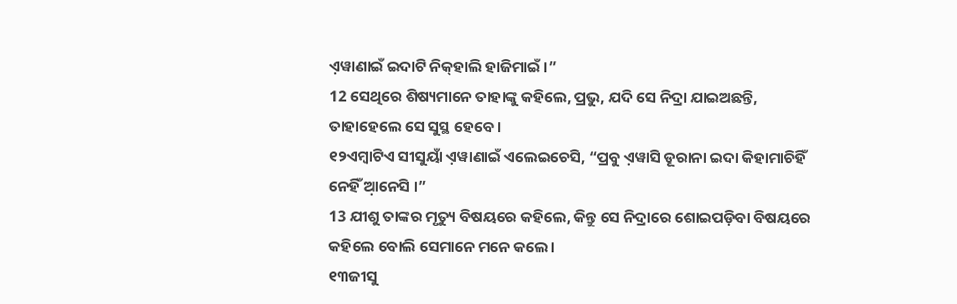ଏ଼ୱାଣାଇଁ ଇଦାଟି ନିକ୍‌ହାଲି ହାଜିମାଇଁ ।”
12 ସେଥିରେ ଶିଷ୍ୟମାନେ ତାହାଙ୍କୁ କହିଲେ, ପ୍ରଭୁ, ଯଦି ସେ ନିଦ୍ରା ଯାଇଅଛନ୍ତି, ତାହାହେଲେ ସେ ସୁସ୍ଥ ହେବେ।
୧୨ଏମ୍ବାଟିଏ ସୀସୁୟାଁ ଏ଼ୱାଣାଇଁ ଏଲେଇଚେସି, “ପ୍ରବୁ ଏ଼ୱାସି ଡୂରାନା ଇଦା କିହାମାଚିହିଁ ନେହିଁ ଆ଼ନେସି ।”
13 ଯୀଶୁ ତାଙ୍କର ମୃତ୍ୟୁ ବିଷୟରେ କହିଲେ, କିନ୍ତୁ ସେ ନିଦ୍ରାରେ ଶୋଇପଡ଼ିବା ବିଷୟରେ କହିଲେ ବୋଲି ସେମାନେ ମନେ କଲେ।
୧୩ଜୀସୁ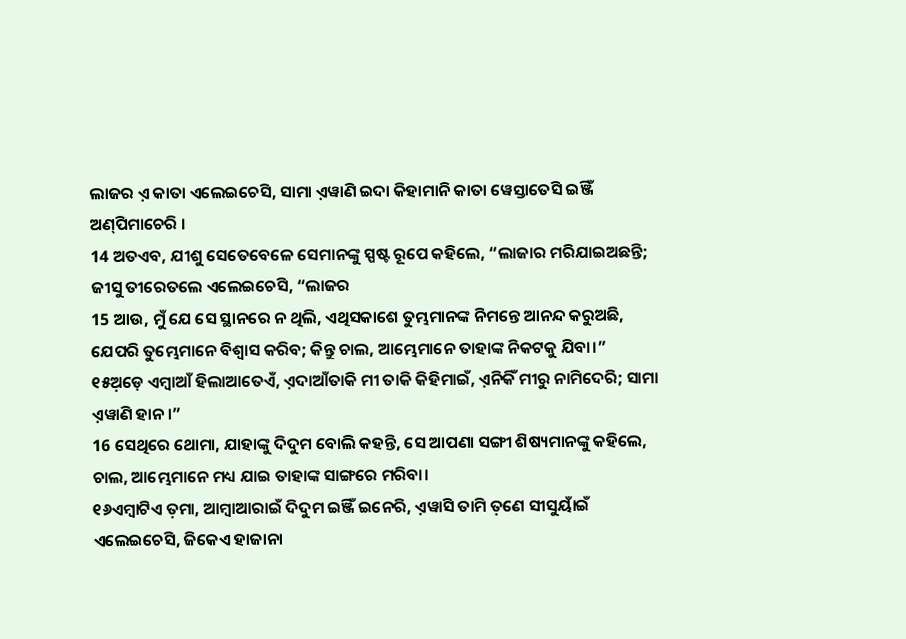ଲାଜର ଏ଼ କାତା ଏଲେଇଚେସି, ସାମା ଏ଼ୱାଣି ଇଦା କିହାମାନି କାତା ୱେସ୍ତାତେସି ଇଞ୍ଜିଁ ଅଣ୍‌ପିମାଚେରି ।
14 ଅତଏବ, ଯୀଶୁ ସେତେବେଳେ ସେମାନଙ୍କୁ ସ୍ପଷ୍ଟ ରୂପେ କହିଲେ, “ଲାଜାର ମରିଯାଇଅଛନ୍ତି;
ଜୀସୁ ତୀରେତଲେ ଏଲେଇଚେସି, “ଲାଜର
15 ଆଉ, ମୁଁ ଯେ ସେ ସ୍ଥାନରେ ନ ଥିଲି, ଏଥିସକାଶେ ତୁମ୍ଭମାନଙ୍କ ନିମନ୍ତେ ଆନନ୍ଦ କରୁଅଛି, ଯେପରି ତୁମ୍ଭେମାନେ ବିଶ୍ୱାସ କରିବ; କିନ୍ତୁ ଚାଲ, ଆମ୍ଭେମାନେ ତାହାଙ୍କ ନିକଟକୁ ଯିବା।”
୧୫ଅ଼ଡ଼େ ଏମ୍ବାଆଁ ହିଲାଆତେଏଁ, ଏ଼ଦାଆଁତାକି ମୀ ତାକି କିହିମାଇଁ, ଏ଼ନିକିଁ ମୀରୁ ନାମିଦେରି; ସାମା ଏ଼ୱାଣି ହାନ ।”
16 ସେଥିରେ ଥୋମା, ଯାହାଙ୍କୁ ଦିଦୁମ ବୋଲି କହନ୍ତି, ସେ ଆପଣା ସଙ୍ଗୀ ଶିଷ୍ୟମାନଙ୍କୁ କହିଲେ, ଚାଲ, ଆମ୍ଭେମାନେ ମଧ୍ୟ ଯାଇ ତାହାଙ୍କ ସାଙ୍ଗରେ ମରିବା।
୧୬ଏମ୍ବାଟିଏ ତ଼ମା, ଆମ୍ବାଆରାଇଁ ଦିଦୁମ ଇଞ୍ଜିଁ ଇନେରି, ଏ଼ୱାସି ତାମି ତ଼ଣେ ସୀସୁୟାଁଇଁ ଏଲେଇଚେସି, ଜିକେଏ ହାଜାନା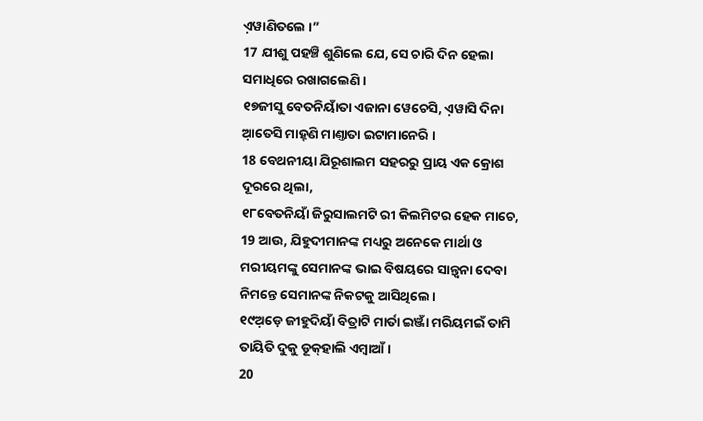ଏ଼ୱାଣିତଲେ ।”
17 ଯୀଶୁ ପହଞ୍ଚି ଶୁଣିଲେ ଯେ, ସେ ଚାରି ଦିନ ହେଲା ସମାଧିରେ ରଖାଗଲେଣି।
୧୭ଜୀସୁ ବେତନିୟାଁତା ଏଜାନା ୱେଚେସି, ଏ଼ୱାସି ଦିନା ଆ଼ତେସି ମାହ୍‌ଣି ମାଣ୍ତାତା ଇଟାମାନେରି ।
18 ବେଥନୀୟା ଯିରୂଶାଲମ ସହରରୁ ପ୍ରାୟ ଏକ କ୍ରୋଶ ଦୂରରେ ଥିଲା,
୧୮ବେତନିୟାଁ ଜିରୁସାଲମଟି ରୀ କିଲମିଟର ହେକ ମାଚେ,
19 ଆଉ, ଯିହୁଦୀମାନଙ୍କ ମଧ୍ୟରୁ ଅନେକେ ମାର୍ଥା ଓ ମରୀୟମଙ୍କୁ ସେମାନଙ୍କ ଭାଇ ବିଷୟରେ ସାନ୍ତ୍ୱନା ଦେବା ନିମନ୍ତେ ସେମାନଙ୍କ ନିକଟକୁ ଆସିଥିଲେ।
୧୯ଅ଼ଡ଼େ ଜୀହୁଦିୟାଁ ବିତ୍ରାଟି ମାର୍ତା ଇଞ୍ଜାଁ ମରିୟମଇଁ ତାମି ତାୟିତି ଦୁକୁ ଡୂକ୍‌ହାଲି ଏମ୍ବାଆଁ ।
20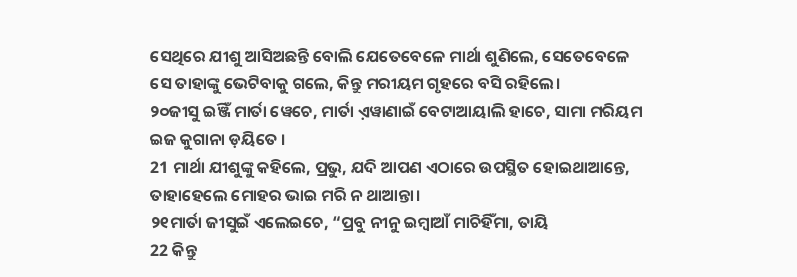ସେଥିରେ ଯୀଶୁ ଆସିଅଛନ୍ତି ବୋଲି ଯେତେବେଳେ ମାର୍ଥା ଶୁଣିଲେ, ସେତେବେଳେ ସେ ତାହାଙ୍କୁ ଭେଟିବାକୁ ଗଲେ, କିନ୍ତୁ ମରୀୟମ ଗୃହରେ ବସି ରହିଲେ।
୨୦ଜୀସୁ ଇଞ୍ଜିଁ ମାର୍ତା ୱେଚେ, ମାର୍ତା ଏ଼ୱାଣାଇଁ ବେଟାଆୟାଲି ହାଚେ, ସାମା ମରିୟମ ଇଜ କୁଗାନା ଡ଼ୟିତେ ।
21 ମାର୍ଥା ଯୀଶୁଙ୍କୁ କହିଲେ, ପ୍ରଭୁ, ଯଦି ଆପଣ ଏଠାରେ ଉପସ୍ଥିତ ହୋଇଥାଆନ୍ତେ, ତାହାହେଲେ ମୋହର ଭାଇ ମରି ନ ଥାଆନ୍ତା।
୨୧ମାର୍ତା ଜୀସୁଇଁ ଏଲେଇଚେ, “ପ୍ରବୁ ନୀନୁ ଇମ୍ବାଆଁ ମାଚିହିଁମା, ତାୟି
22 କିନ୍ତୁ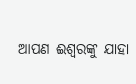ଆପଣ ଈଶ୍ବରଙ୍କୁ ଯାହା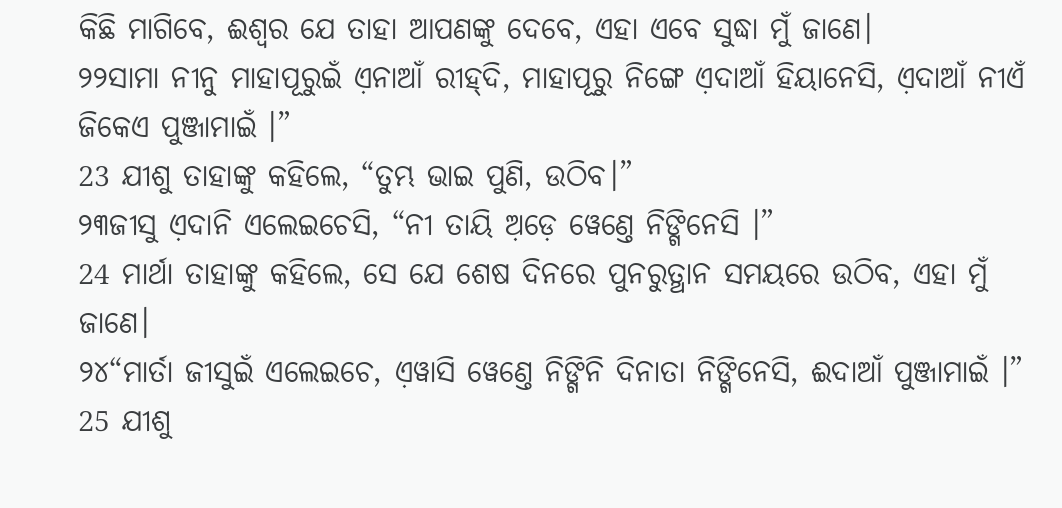କିଛି ମାଗିବେ, ଈଶ୍ବର ଯେ ତାହା ଆପଣଙ୍କୁ ଦେବେ, ଏହା ଏବେ ସୁଦ୍ଧା ମୁଁ ଜାଣେ।
୨୨ସାମା ନୀନୁ ମାହାପୂରୁଇଁ ଏ଼ନାଆଁ ରୀହ୍‌ଦି, ମାହାପୂରୁ ନିଙ୍ଗେ ଏ଼ଦାଆଁ ହିୟାନେସି, ଏ଼ଦାଆଁ ନୀଏଁ ଜିକେଏ ପୁଞ୍ଜାମାଇଁ ।”
23 ଯୀଶୁ ତାହାଙ୍କୁ କହିଲେ, “ତୁମ୍ଭ ଭାଇ ପୁଣି, ଉଠିବ।”
୨୩ଜୀସୁ ଏ଼ଦାନି ଏଲେଇଚେସି, “ନୀ ତାୟି ଅ଼ଡ଼େ ୱେଣ୍ତେ ନିଙ୍ଗିନେସି ।”
24 ମାର୍ଥା ତାହାଙ୍କୁ କହିଲେ, ସେ ଯେ ଶେଷ ଦିନରେ ପୁନରୁତ୍ଥାନ ସମୟରେ ଉଠିବ, ଏହା ମୁଁ ଜାଣେ।
୨୪“ମାର୍ତା ଜୀସୁଇଁ ଏଲେଇଚେ, ଏ଼ୱାସି ୱେଣ୍ତେ ନିଙ୍ଗିନି ଦିନାତା ନିଙ୍ଗିନେସି, ଈଦାଆଁ ପୁଞ୍ଜାମାଇଁ ।”
25 ଯୀଶୁ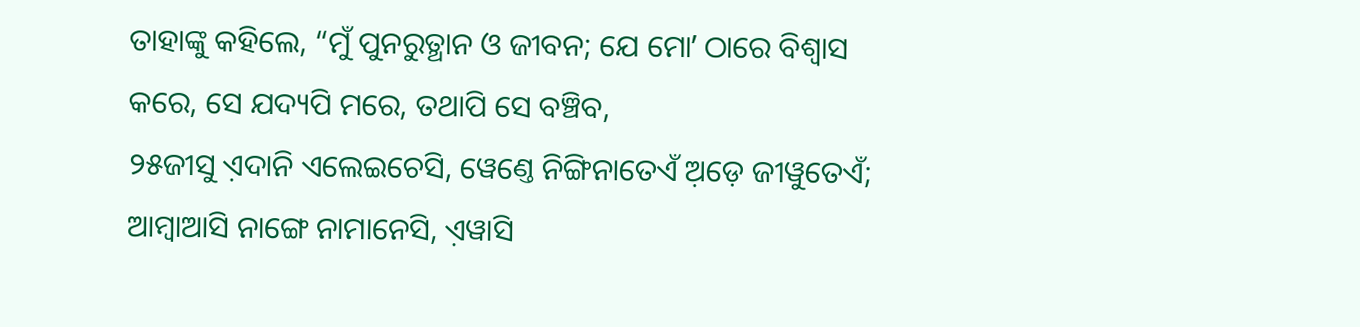ତାହାଙ୍କୁ କହିଲେ, “ମୁଁ ପୁନରୁତ୍ଥାନ ଓ ଜୀବନ; ଯେ ମୋʼ ଠାରେ ବିଶ୍ୱାସ କରେ, ସେ ଯଦ୍ୟପି ମରେ, ତଥାପି ସେ ବଞ୍ଚିବ,
୨୫ଜୀସୁ ଏ଼ଦାନି ଏଲେଇଚେସି, ୱେଣ୍ତେ ନିଙ୍ଗିନାତେଏଁ ଅ଼ଡ଼େ ଜୀୱୁତେଏଁ; ଆମ୍ବାଆସି ନାଙ୍ଗେ ନାମାନେସି, ଏ଼ୱାସି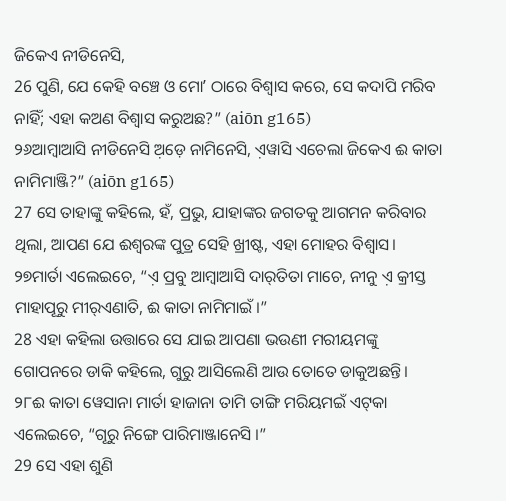ଜିକେଏ ନୀଡିନେସି,
26 ପୁଣି, ଯେ କେହି ବଞ୍ଚେ ଓ ମୋʼ ଠାରେ ବିଶ୍ୱାସ କରେ, ସେ କଦାପି ମରିବ ନାହିଁ; ଏହା କଅଣ ବିଶ୍ୱାସ କରୁଅଛ?” (aiōn g165)
୨୬ଆମ୍ବାଆସି ନୀଡିନେସି ଅ଼ଡ଼େ ନାମିନେସି, ଏ଼ୱାସି ଏଚେଲା ଜିକେଏ ଈ କାତା ନାମିମାଞ୍ଜି?” (aiōn g165)
27 ସେ ତାହାଙ୍କୁ କହିଲେ, ହଁ, ପ୍ରଭୁ, ଯାହାଙ୍କର ଜଗତକୁ ଆଗମନ କରିବାର ଥିଲା, ଆପଣ ଯେ ଈଶ୍ବରଙ୍କ ପୁତ୍ର ସେହି ଖ୍ରୀଷ୍ଟ, ଏହା ମୋହର ବିଶ୍ୱାସ।
୨୭ମାର୍ତା ଏଲେଇଚେ, “ଏ଼ ପ୍ରବୁ ଆମ୍ବାଆସି ଦାର୍‌ତିତା ମାଚେ, ନୀନୁ ଏ଼ କ୍ରୀସ୍ତ ମାହାପୂରୁ ମୀର୍‌ଏଣାତି, ଈ କାତା ନାମିମାଇଁ ।”
28 ଏହା କହିଲା ଉତ୍ତାରେ ସେ ଯାଇ ଆପଣା ଭଉଣୀ ମରୀୟମଙ୍କୁ ଗୋପନରେ ଡାକି କହିଲେ, ଗୁରୁ ଆସିଲେଣି ଆଉ ତୋତେ ଡାକୁଅଛନ୍ତି।
୨୮ଈ କାତା ୱେସାନା ମାର୍ତା ହାଜାନା ତାମି ତାଙ୍ଗି ମରିୟମଇଁ ଏଟ୍‌କା ଏଲେଇଚେ, “ଗୂରୁ ନିଙ୍ଗେ ପାରିମାଞ୍ଜାନେସି ।”
29 ସେ ଏହା ଶୁଣି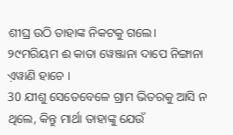ଶୀଘ୍ର ଉଠି ତାହାଙ୍କ ନିକଟକୁ ଗଲେ।
୨୯ମରିୟମ ଈ କାତା ୱେଞ୍ଜାନା ଦାପେ ନିଙ୍ଗାନା ଏ଼ୱାଣି ହାଚେ ।
30 ଯୀଶୁ ସେତେବେଳେ ଗ୍ରାମ ଭିତରକୁ ଆସି ନ ଥିଲେ, କିନ୍ତୁ ମାର୍ଥା ତାହାଙ୍କୁ ଯେଉଁ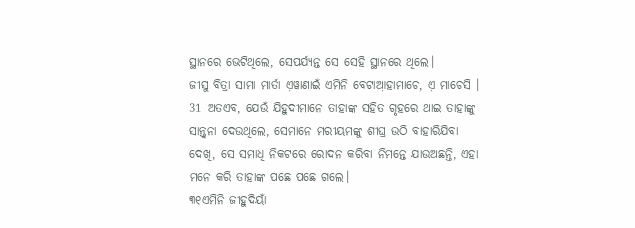ସ୍ଥାନରେ ଭେଟିଥିଲେ, ସେପର୍ଯ୍ୟନ୍ତ ସେ ସେହି ସ୍ଥାନରେ ଥିଲେ।
ଜୀସୁ ବିତ୍ରା ସାମା ମାର୍ତା ଏ଼ୱାଣାଇଁ ଏମିନି ବେଟାଆ଼ହାମାଚେ, ଏ଼ ମାଚେସି ।
31 ଅତଏବ, ଯେଉଁ ଯିହୁଦୀମାନେ ତାହାଙ୍କ ସହିତ ଗୃହରେ ଥାଇ ତାହାଙ୍କୁ ସାନ୍ତ୍ୱନା ଦେଉଥିଲେ, ସେମାନେ ମରୀୟମଙ୍କୁ ଶୀଘ୍ର ଉଠି ବାହାରିଯିବା ଦେଖି, ସେ ସମାଧି ନିକଟରେ ରୋଦନ କରିବା ନିମନ୍ତେ ଯାଉଅଛନ୍ତି, ଏହା ମନେ କରି ତାହାଙ୍କ ପଛେ ପଛେ ଗଲେ।
୩୧ଏମିନି ଜୀହୁଦିୟାଁ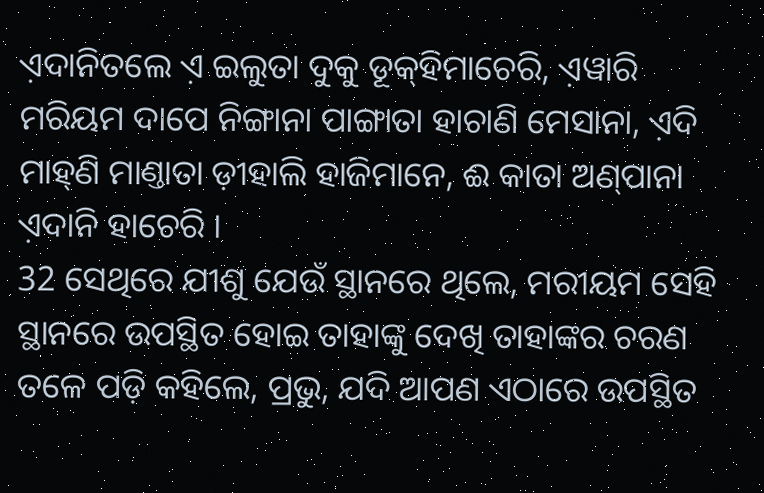ଏ଼ଦାନିତଲେ ଏ଼ ଇଲୁତା ଦୁକୁ ଡୂକ୍‌ହିମାଚେରି, ଏ଼ୱାରି ମରିୟମ ଦାପେ ନିଙ୍ଗାନା ପାଙ୍ଗାତା ହାଚାଣି ମେସାନା, ଏ଼ଦି ମାହ୍‌ଣି ମାଣ୍ତାତା ଡ଼ୀହାଲି ହାଜିମାନେ, ଈ କାତା ଅଣ୍‌ପାନା ଏ଼ଦାନି ହାଚେରି ।
32 ସେଥିରେ ଯୀଶୁ ଯେଉଁ ସ୍ଥାନରେ ଥିଲେ, ମରୀୟମ ସେହି ସ୍ଥାନରେ ଉପସ୍ଥିତ ହୋଇ ତାହାଙ୍କୁ ଦେଖି ତାହାଙ୍କର ଚରଣ ତଳେ ପଡ଼ି କହିଲେ, ପ୍ରଭୁ, ଯଦି ଆପଣ ଏଠାରେ ଉପସ୍ଥିତ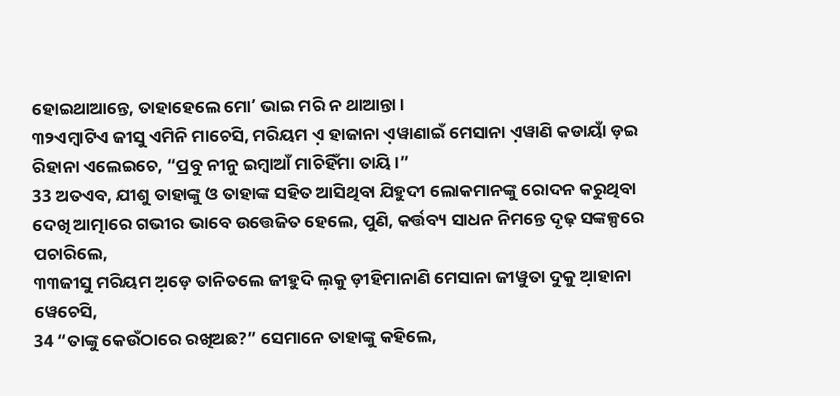ହୋଇଥାଆନ୍ତେ, ତାହାହେଲେ ମୋʼ ଭାଇ ମରି ନ ଥାଆନ୍ତା।
୩୨ଏମ୍ବାଟିଏ ଜୀସୁ ଏମିନି ମାଚେସି, ମରିୟମ ଏ଼ ହାଜାନା ଏ଼ୱାଣାଇଁ ମେସାନା ଏ଼ୱାଣି କଡାୟାଁ ଡ଼ଇ ରିହାନା ଏଲେଇଚେ, “ପ୍ରବୁ ନୀନୁ ଇମ୍ବାଆଁ ମାଚିହିଁମା ତାୟି ।”
33 ଅତଏବ, ଯୀଶୁ ତାହାଙ୍କୁ ଓ ତାହାଙ୍କ ସହିତ ଆସିଥିବା ଯିହୁଦୀ ଲୋକମାନଙ୍କୁ ରୋଦନ କରୁଥିବା ଦେଖି ଆତ୍ମାରେ ଗଭୀର ଭାବେ ଉତ୍ତେଜିତ ହେଲେ, ପୁଣି, କର୍ତ୍ତବ୍ୟ ସାଧନ ନିମନ୍ତେ ଦୃଢ଼ ସଙ୍କଳ୍ପରେ ପଚାରିଲେ,
୩୩ଜୀସୁ ମରିୟମ ଅ଼ଡ଼େ ତାନିତଲେ ଜୀହୁଦି ଲ଼କୁ ଡ଼ୀହିମାନାଣି ମେସାନା ଜୀୱୁତା ଦୁକୁ ଆ଼ହାନା ୱେଚେସି,
34 “ତାଙ୍କୁ କେଉଁଠାରେ ରଖିଅଛ?” ସେମାନେ ତାହାଙ୍କୁ କହିଲେ,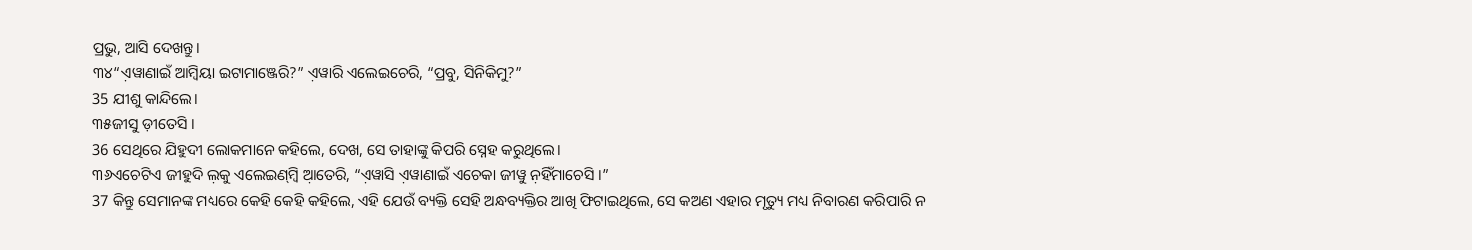ପ୍ରଭୁ, ଆସି ଦେଖନ୍ତୁ।
୩୪“ଏ଼ୱାଣାଇଁ ଆମ୍ବିୟା ଇଟାମାଞ୍ଜେରି?” ଏ଼ୱାରି ଏଲେଇଚେରି, “ପ୍ରବୁ, ସିନିକିମୁ?”
35 ଯୀଶୁ କାନ୍ଦିଲେ।
୩୫ଜୀସୁ ଡ଼ୀତେସି ।
36 ସେଥିରେ ଯିହୁଦୀ ଲୋକମାନେ କହିଲେ, ଦେଖ, ସେ ତାହାଙ୍କୁ କିପରି ସ୍ନେହ କରୁଥିଲେ।
୩୬ଏଚେଟିଏ ଜୀହୁଦି ଲ଼କୁ ଏଲେଇଣ୍‌ମ୍ବି ଆ଼ତେରି, “ଏ଼ୱାସି ଏ଼ୱାଣାଇଁ ଏଚେକା ଜୀୱୁ ନ଼ହିଁମାଚେସି ।”
37 କିନ୍ତୁ ସେମାନଙ୍କ ମଧ୍ୟରେ କେହି କେହି କହିଲେ, ଏହି ଯେଉଁ ବ୍ୟକ୍ତି ସେହି ଅନ୍ଧବ୍ୟକ୍ତିର ଆଖି ଫିଟାଇଥିଲେ, ସେ କଅଣ ଏହାର ମୃତ୍ୟୁ ମଧ୍ୟ ନିବାରଣ କରିପାରି ନ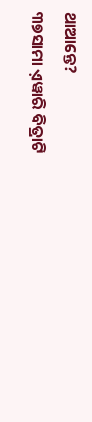ଥାଆନ୍ତେ?
୩୭ସାମା ଏ଼ୱାରି ବିତ୍ରାଟି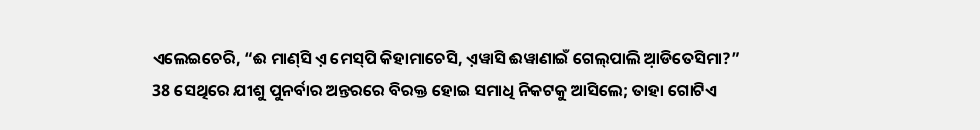ଏଲେଇଚେରି, “ଈ ମାଣ୍‌ସି ଏ଼ ମେସ୍‌ପି କିହାମାଚେସି, ଏ଼ୱାସି ଈୱାଣାଇଁ ଗେଲ୍‌ପାଲି ଆ଼ଡିତେସିମା?”
38 ସେଥିରେ ଯୀଶୁ ପୁନର୍ବାର ଅନ୍ତରରେ ବିରକ୍ତ ହୋଇ ସମାଧି ନିକଟକୁ ଆସିଲେ; ତାହା ଗୋଟିଏ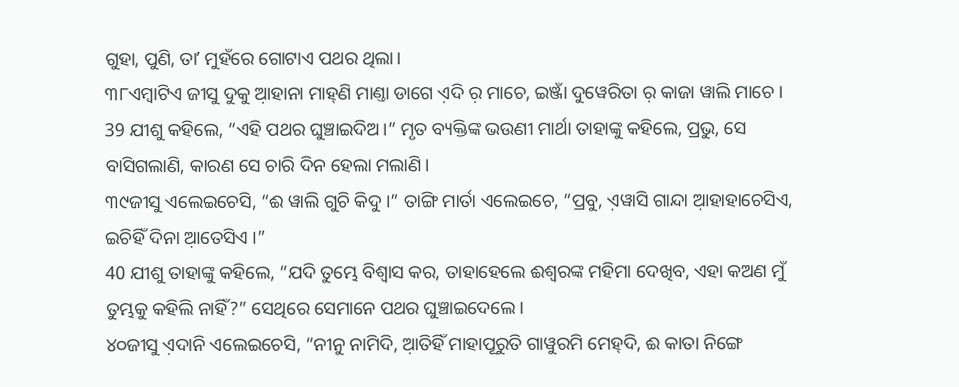ଗୁହା, ପୁଣି, ତାʼ ମୁହଁରେ ଗୋଟାଏ ପଥର ଥିଲା।
୩୮ଏମ୍ବାଟିଏ ଜୀସୁ ଦୁକୁ ଆ଼ହାନା ମାହ୍‌ଣି ମାଣ୍ତା ଡାଗେ ଏ଼ଦି ର଼ ମାଚେ, ଇଞ୍ଜାଁ ଦୁୱେରିତା ର଼ କାଜା ୱାଲି ମାଚେ ।
39 ଯୀଶୁ କହିଲେ, “ଏହି ପଥର ଘୁଞ୍ଚାଇଦିଅ।” ମୃତ ବ୍ୟକ୍ତିଙ୍କ ଭଉଣୀ ମାର୍ଥା ତାହାଙ୍କୁ କହିଲେ, ପ୍ରଭୁ, ସେ ବାସିଗଲାଣି, କାରଣ ସେ ଚାରି ଦିନ ହେଲା ମଲାଣି।
୩୯ଜୀସୁ ଏଲେଇଚେସି, “ଈ ୱାଲି ଗୁଚି କିଦୁ ।” ତାଙ୍ଗି ମାର୍ତା ଏଲେଇଚେ, “ପ୍ରବୁ, ଏ଼ୱାସି ଗାନ୍ଦା ଆ଼ହାହାଚେସିଏ, ଇଚିହିଁ ଦିନା ଆ଼ତେସିଏ ।”
40 ଯୀଶୁ ତାହାଙ୍କୁ କହିଲେ, “ଯଦି ତୁମ୍ଭେ ବିଶ୍ୱାସ କର, ତାହାହେଲେ ଈଶ୍ବରଙ୍କ ମହିମା ଦେଖିବ, ଏହା କଅଣ ମୁଁ ତୁମ୍ଭକୁ କହିଲି ନାହିଁ?” ସେଥିରେ ସେମାନେ ପଥର ଘୁଞ୍ଚାଇଦେଲେ।
୪୦ଜୀସୁ ଏ଼ଦାନି ଏଲେଇଚେସି, “ନୀନୁ ନାମିଦି, ଆ଼ତିହିଁ ମାହାପୂରୁତି ଗାୱୁରମି ମେହ୍‌ଦି, ଈ କାତା ନିଙ୍ଗେ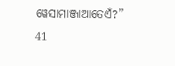ୱେସାମାଞ୍ଜାଆତେଏଁ?”
41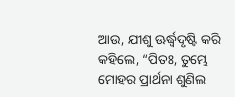ଆଉ, ଯୀଶୁ ଊର୍ଦ୍ଧ୍ୱଦୃଷ୍ଟି କରି କହିଲେ, “ପିତଃ, ତୁମ୍ଭେ ମୋହର ପ୍ରାର୍ଥନା ଶୁଣିଲ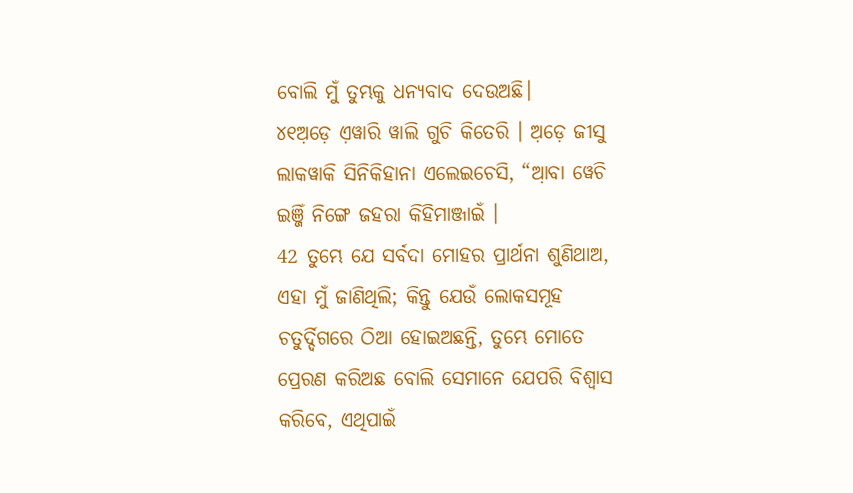ବୋଲି ମୁଁ ତୁମ୍ଭକୁ ଧନ୍ୟବାଦ ଦେଉଅଛି।
୪୧ଅ଼ଡ଼େ ଏ଼ୱାରି ୱାଲି ଗୁଚି କିତେରି । ଅ଼ଡ଼େ ଜୀସୁ ଲାକୱାକି ସିନିକିହାନା ଏଲେଇଚେସି, “ଆ଼ବା ୱେଚି ଇଞ୍ଜିଁ ନିଙ୍ଗେ ଜହରା କିହିମାଞ୍ଜାଇଁ ।
42 ତୁମ୍ଭେ ଯେ ସର୍ବଦା ମୋହର ପ୍ରାର୍ଥନା ଶୁଣିଥାଅ, ଏହା ମୁଁ ଜାଣିଥିଲି; କିନ୍ତୁ ଯେଉଁ ଲୋକସମୂହ ଚତୁର୍ଦ୍ଦିଗରେ ଠିଆ ହୋଇଅଛନ୍ତି, ତୁମ୍ଭେ ମୋତେ ପ୍ରେରଣ କରିଅଛ ବୋଲି ସେମାନେ ଯେପରି ବିଶ୍ୱାସ କରିବେ, ଏଥିପାଇଁ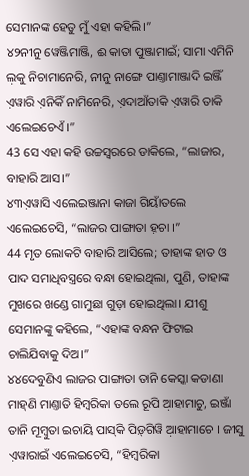ସେମାନଙ୍କ ହେତୁ ମୁଁ ଏହା କହିଲି।”
୪୨ନୀନୁ ୱେଞ୍ଜିମାଞ୍ଜି, ଈ କାତା ପୁଞ୍ଜାମାଇଁ; ସାମା ଏମିନି ଲ଼କୁ ନିଚାମାନେରି, ନୀନୁ ନାଙ୍ଗେ ପାଣ୍ତାମାଞ୍ଜାଦି ଇଞ୍ଜିଁ ଏ଼ୱାରି ଏ଼ନିକିଁ ନାମିନେରି, ଏ଼ଦାଆଁତାକି ଏ଼ୱାରି ତାକି ଏଲେଇଚେଏଁ ।”
43 ସେ ଏହା କହି ଉଚ୍ଚସ୍ୱରରେ ଡାକିଲେ, “ଲାଜାର, ବାହାରି ଆସ।”
୪୩ଏ଼ୱାସି ଏଲେଇଞ୍ଜାନା କାଜା ଗିୟାଁତଲେ ଏଲେଇଚେସି, “ଲାଜର ପାଙ୍ଗାତା ହ଼ଚା ।”
44 ମୃତ ଲୋକଟି ବାହାରି ଆସିଲେ; ତାହାଙ୍କ ହାତ ଓ ପାଦ ସମାଧିବସ୍ତ୍ରରେ ବନ୍ଧା ହୋଇଥିଲା, ପୁଣି, ତାହାଙ୍କ ମୁଖରେ ଖଣ୍ଡେ ଗାମୁଛା ଗୁଡ଼ା ହୋଇଥିଲା। ଯୀଶୁ ସେମାନଙ୍କୁ କହିଲେ, “ଏହାଙ୍କ ବନ୍ଧନ ଫିଟାଇ ଚାଲିଯିବାକୁ ଦିଅ।”
୪୪ଦେବୁଣିଏ ଲାଜର ପାଙ୍ଗାତା ତାନି କେସ୍କା କଡାଣା ମାହ୍‌ଣି ମାଣ୍ତାତି ହିମ୍ବରିକା ତଲେ ରୂପି ଆ଼ହାମାଚୁ, ଇଞ୍ଜାଁ ତାନି ମୂମ୍ବୁତା ଇଚାୟି ପାସ୍‌କି ପିଡ଼୍‌ଗିୱି ଆ଼ହାମାଚେ । ଜୀସୁ ଏ଼ୱାରାଇଁ ଏଲେଇଚେସି, “ହିମ୍ବରିକା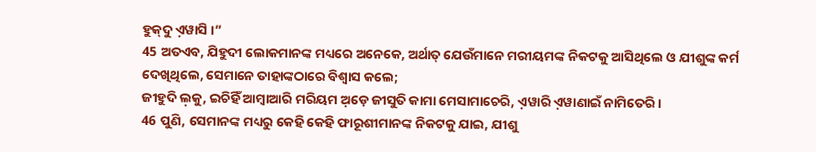ହୁକ୍‌ଦୁ ଏ଼ୱାସି ।”
45 ଅତଏବ, ଯିହୁଦୀ ଲୋକମାନଙ୍କ ମଧ୍ୟରେ ଅନେକେ, ଅର୍ଥାତ୍‍ ଯେଉଁମାନେ ମରୀୟମଙ୍କ ନିକଟକୁ ଆସିଥିଲେ ଓ ଯୀଶୁଙ୍କ କର୍ମ ଦେଖିଥିଲେ, ସେମାନେ ତାହାଙ୍କଠାରେ ବିଶ୍ୱାସ କଲେ;
ଜୀହୁଦି ଲ଼କୁ, ଇଚିହିଁ ଆମ୍ବାଆରି ମରିୟମ ଅ଼ଡ଼େ ଜୀସୁତି କାମା ମେସାମାଚେରି, ଏ଼ୱାରି ଏ଼ୱାଣାଇଁ ନାମିତେରି ।
46 ପୁଣି, ସେମାନଙ୍କ ମଧ୍ୟରୁ କେହି କେହି ଫାରୂଶୀମାନଙ୍କ ନିକଟକୁ ଯାଇ, ଯୀଶୁ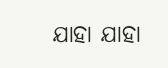ଯାହା ଯାହା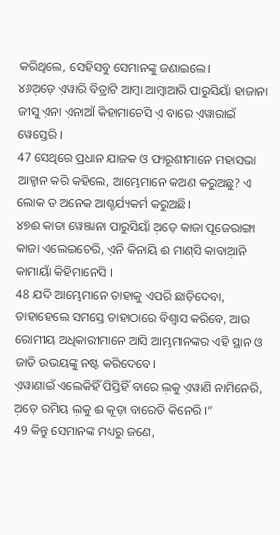କରିଥିଲେ, ସେହିସବୁ ସେମାନଙ୍କୁ ଜଣାଇଲେ।
୪୬ଅ଼ଡ଼େ ଏ଼ୱାରି ବିତ୍ରାଟି ଆମ୍ବା ଆମ୍ବାଆରି ପାରୁସିୟାଁ ହାଜାନା ଜୀସୁ ଏ଼ନା ଏ଼ନାଆଁ କିହାମାଚେସି ଏ଼ ବାରେ ଏ଼ୱାରାଇଁ ୱେସ୍ତେରି ।
47 ସେଥିରେ ପ୍ରଧାନ ଯାଜକ ଓ ଫାରୂଶୀମାନେ ମହାସଭା ଆହ୍ୱାନ କରି କହିଲେ, ଆମ୍ଭେମାନେ କଅଣ କରୁଅଛୁ? ଏ ଲୋକ ତ ଅନେକ ଆଶ୍ଚର୍ଯ୍ୟକର୍ମ କରୁଅଛି।
୪୭ଈ କାତା ୱେଞ୍ଜାନା ପାରୁସିୟାଁ ଅ଼ଡ଼େ କାଜା ପୂଜେରାଙ୍ଗା କାଜା ଏଲେଇଚେରି, ଏ଼ନି କିନାୟି ଈ ମାଣ୍‌ସି କାବାଆ଼ନି କାମାୟାଁ କିହିମାନେସି ।
48 ଯଦି ଆମ୍ଭେମାନେ ତାହାକୁ ଏପରି ଛାଡ଼ିଦେବା, ତାହାହେଲେ ସମସ୍ତେ ତାହାଠାରେ ବିଶ୍ୱାସ କରିବେ, ଆଉ ରୋମୀୟ ଅଧିକାରୀମାନେ ଆସି ଆମ୍ଭମାନଙ୍କର ଏହି ସ୍ଥାନ ଓ ଜାତି ଉଭୟଙ୍କୁ ନଷ୍ଟ କରିଦେବେ।
ଏ଼ୱାଣାଇଁ ଏଲେକିହିଁ ପିସ୍ତିହିଁ ବାରେ ଲ଼କୁ ଏ଼ୱାଣି ନାମିନେରି, ଅ଼ଡ଼େ ରମିୟ ଲ଼କୁ ଈ କୂଡ଼ା ବାରେତି କିନେରି ।”
49 କିନ୍ତୁ ସେମାନଙ୍କ ମଧ୍ୟରୁ ଜଣେ,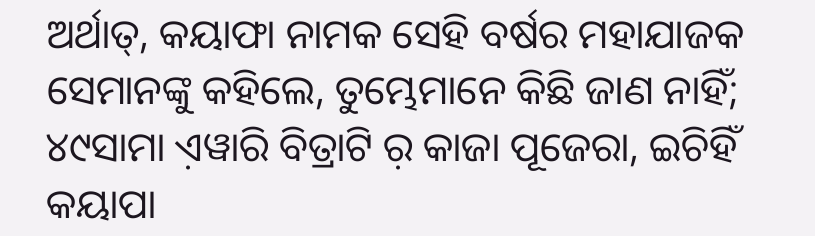ଅର୍ଥାତ୍‍, କୟାଫା ନାମକ ସେହି ବର୍ଷର ମହାଯାଜକ ସେମାନଙ୍କୁ କହିଲେ, ତୁମ୍ଭେମାନେ କିଛି ଜାଣ ନାହିଁ;
୪୯ସାମା ଏ଼ୱାରି ବିତ୍ରାଟି ର଼ କାଜା ପୂଜେରା, ଇଚିହିଁ କୟାପା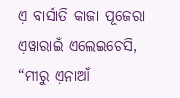ଏ଼ ବାର୍ସାତି କାଜା ପୂଜେରା ଏ଼ୱାରାଇଁ ଏଲେଇଚେସି, “ମୀରୁ ଏ଼ନାଆଁ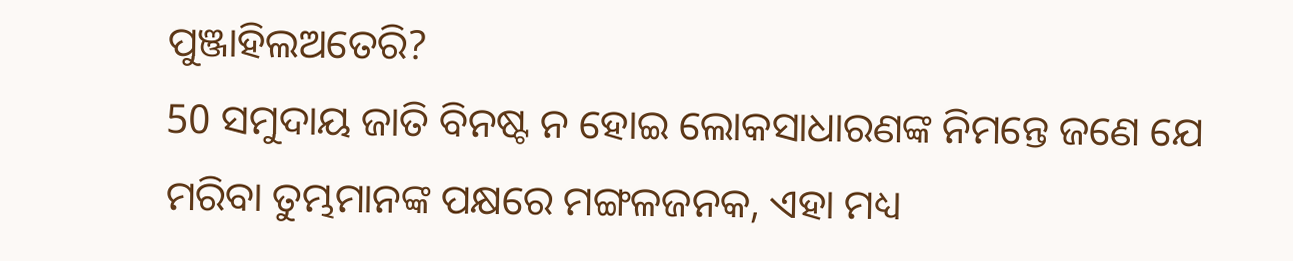ପୁଞ୍ଜାହିଲଅତେରି?
50 ସମୁଦାୟ ଜାତି ବିନଷ୍ଟ ନ ହୋଇ ଲୋକସାଧାରଣଙ୍କ ନିମନ୍ତେ ଜଣେ ଯେ ମରିବା ତୁମ୍ଭମାନଙ୍କ ପକ୍ଷରେ ମଙ୍ଗଳଜନକ, ଏହା ମଧ୍ୟ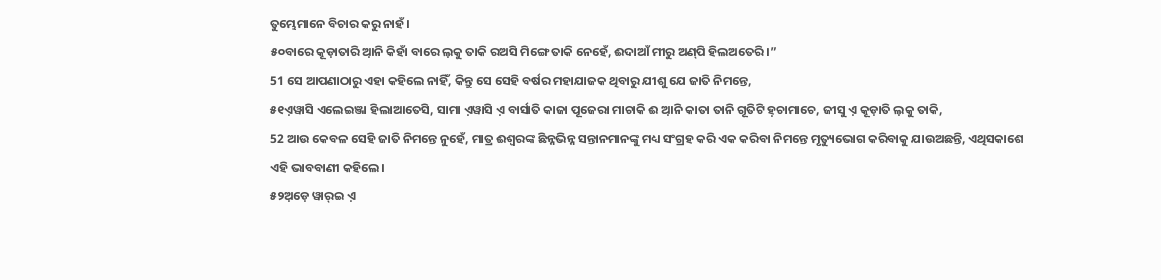ତୁମ୍ଭେମାନେ ବିଚାର କରୁ ନାହଁ।
୫୦ବାରେ କୂଡ଼ାତାରି ଆ଼ନି କିହାଁ ବାରେ ଲ଼କୁ ତାକି ରଅସି ମିଙ୍ଗେ ତାକି ନେହେଁ, ଈଦାଆଁ ମୀରୁ ଅଣ୍‌ପି ହିଲଅତେରି ।”
51 ସେ ଆପଣାଠାରୁ ଏହା କହିଲେ ନାହିଁ, କିନ୍ତୁ ସେ ସେହି ବର୍ଷର ମହାଯାଜକ ଥିବାରୁ ଯୀଶୁ ଯେ ଜାତି ନିମନ୍ତେ,
୫୧ଏ଼ୱାସି ଏଲେଇଞ୍ଜା ହିଲାଆତେସି, ସାମା ଏ଼ୱାସି ଏ଼ ବାର୍ସାତି କାଜା ପୂଜେରା ମାଚାକି ଈ ଆ଼ନି କାତା ତାନି ଗୂତିଟି ହ଼ଚାମାଚେ, ଜୀସୁ ଏ଼ କୂଡ଼ାତି ଲ଼କୁ ତାକି,
52 ଆଉ କେବଳ ସେହି ଜାତି ନିମନ୍ତେ ନୁହେଁ, ମାତ୍ର ଈଶ୍ବରଙ୍କ ଛିନ୍ନଭିନ୍ନ ସନ୍ତାନମାନଙ୍କୁ ମଧ୍ୟ ସଂଗ୍ରହ କରି ଏକ କରିବା ନିମନ୍ତେ ମୃତ୍ୟୁଭୋଗ କରିବାକୁ ଯାଉଅଛନ୍ତି, ଏଥିସକାଶେ ଏହି ଭାବବାଣୀ କହିଲେ।
୫୨ଅ଼ଡ଼େ ୱାର୍‌ଇ ଏ଼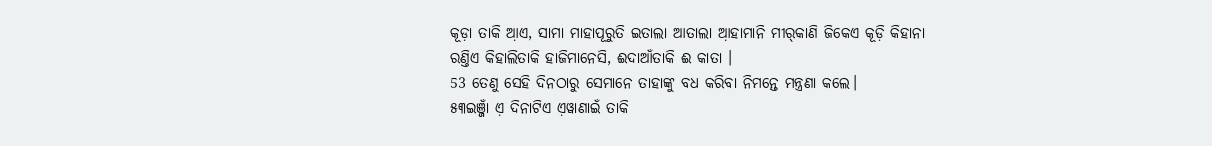କୂଡ଼ା ତାକି ଆ଼ଏ, ସାମା ମାହାପୂରୁତି ଇତାଲା ଆତାଲା ଆ଼ହାମାନି ମୀର୍‌କାଣି ଜିକେଏ କୂଡ଼ି କିହାନା ରଣ୍ତିଏ କିହାଲିତାକି ହାଜିମାନେସି, ଈଦାଆଁତାକି ଈ କାତା ।
53 ତେଣୁ ସେହି ଦିନଠାରୁ ସେମାନେ ତାହାଙ୍କୁ ବଧ କରିବା ନିମନ୍ତେ ମନ୍ତ୍ରଣା କଲେ।
୫୩ଇଞ୍ଜାଁ ଏ଼ ଦିନାଟିଏ ଏ଼ୱାଣାଇଁ ତାକି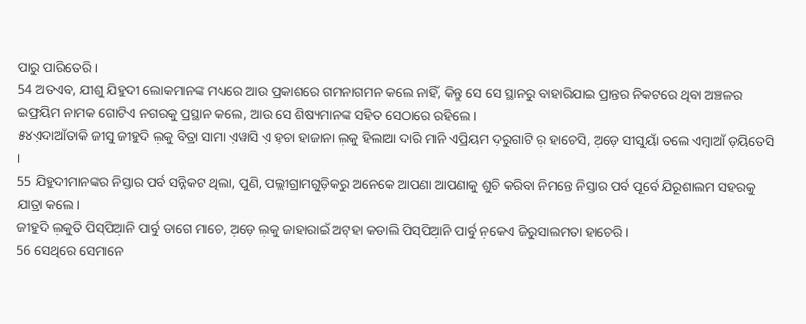ପାରୁ ପାରିତେରି ।
54 ଅତଏବ, ଯୀଶୁ ଯିହୁଦୀ ଲୋକମାନଙ୍କ ମଧ୍ୟରେ ଆଉ ପ୍ରକାଶରେ ଗମନାଗମନ କଲେ ନାହିଁ, କିନ୍ତୁ ସେ ସେ ସ୍ଥାନରୁ ବାହାରିଯାଇ ପ୍ରାନ୍ତର ନିକଟରେ ଥିବା ଅଞ୍ଚଳର ଇଫ୍ରୟିମ ନାମକ ଗୋଟିଏ ନଗରକୁ ପ୍ରସ୍ଥାନ କଲେ, ଆଉ ସେ ଶିଷ୍ୟମାନଙ୍କ ସହିତ ସେଠାରେ ରହିଲେ।
୫୪ଏ଼ଦାଆଁତାକି ଜୀସୁ ଜୀହୁଦି ଲ଼କୁ ବିତ୍ରା ସାମା ଏ଼ୱାସି ଏ଼ ହ଼ଚା ହାଜାନା ଲ଼କୁ ହିଲାଆ ଦାରି ମାନି ଏପ୍ରିୟମ ଦ଼ରୁଗାଟି ର଼ ହାଚେସି, ଅ଼ଡ଼େ ସୀସୁୟାଁ ତଲେ ଏମ୍ବାଆଁ ଡ଼ୟିତେସି ।
55 ଯିହୁଦୀମାନଙ୍କର ନିସ୍ତାର ପର୍ବ ସନ୍ନିକଟ ଥିଲା, ପୁଣି, ପଲ୍ଲୀଗ୍ରାମଗୁଡ଼ିକରୁ ଅନେକେ ଆପଣା ଆପଣାକୁ ଶୁଚି କରିବା ନିମନ୍ତେ ନିସ୍ତାର ପର୍ବ ପୂର୍ବେ ଯିରୂଶାଲମ ସହରକୁ ଯାତ୍ରା କଲେ।
ଜୀହୁଦି ଲ଼କୁତି ପିସ୍‌ପିଆ଼ନି ପାର୍ବୁ ଡାଗେ ମାଚେ, ଅ଼ଡ଼େ ଲ଼କୁ ଜାହାରାଇଁ ଅଟ୍‌ହା କଡାଲି ପିସ୍‌ପିଆ଼ନି ପାର୍ବୁ ନ଼କେଏ ଜିରୁସାଲମତା ହାଚେରି ।
56 ସେଥିରେ ସେମାନେ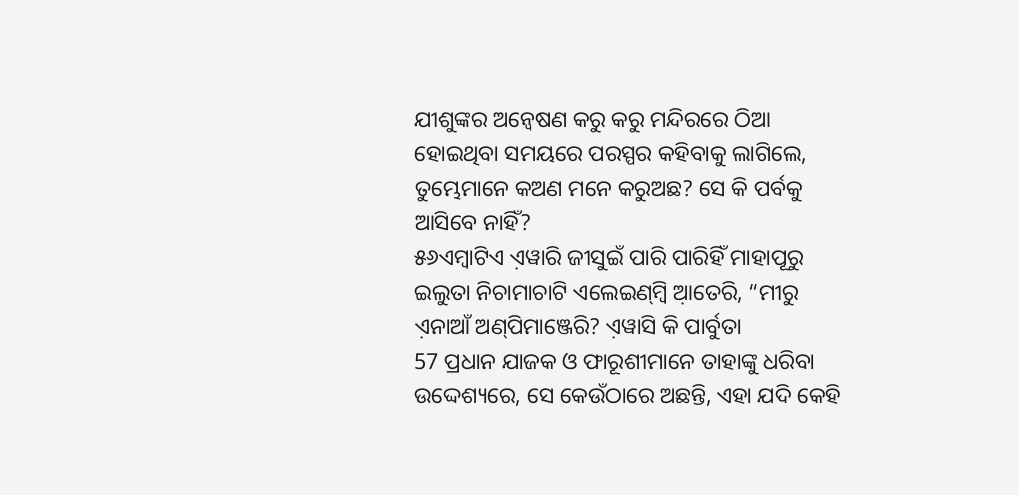ଯୀଶୁଙ୍କର ଅନ୍ୱେଷଣ କରୁ କରୁ ମନ୍ଦିରରେ ଠିଆ ହୋଇଥିବା ସମୟରେ ପରସ୍ପର କହିବାକୁ ଲାଗିଲେ, ତୁମ୍ଭେମାନେ କଅଣ ମନେ କରୁଅଛ? ସେ କି ପର୍ବକୁ ଆସିବେ ନାହିଁ?
୫୬ଏମ୍ବାଟିଏ ଏ଼ୱାରି ଜୀସୁଇଁ ପାରି ପାରିହିଁ ମାହାପୂରୁ ଇଲୁତା ନିଚାମାଚାଟି ଏଲେଇଣ୍‌ମ୍ବି ଆ଼ତେରି, “ମୀରୁ ଏ଼ନାଆଁ ଅଣ୍‌ପିମାଞ୍ଜେରି? ଏ଼ୱାସି କି ପାର୍ବୁତା
57 ପ୍ରଧାନ ଯାଜକ ଓ ଫାରୂଶୀମାନେ ତାହାଙ୍କୁ ଧରିବା ଉଦ୍ଦେଶ୍ୟରେ, ସେ କେଉଁଠାରେ ଅଛନ୍ତି, ଏହା ଯଦି କେହି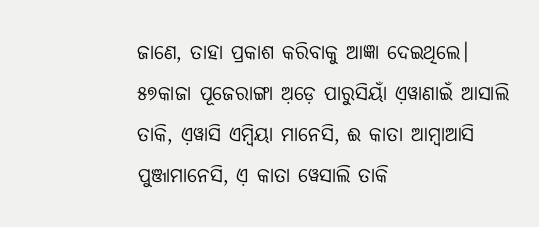ଜାଣେ, ତାହା ପ୍ରକାଶ କରିବାକୁ ଆଜ୍ଞା ଦେଇଥିଲେ।
୫୭କାଜା ପୂଜେରାଙ୍ଗା ଅ଼ଡ଼େ ପାରୁସିୟାଁ ଏ଼ୱାଣାଇଁ ଆସାଲି ତାକି, ଏ଼ୱାସି ଏମ୍ବିୟା ମାନେସି, ଈ କାତା ଆମ୍ବାଆସି ପୁଞ୍ଜାମାନେସି, ଏ଼ କାତା ୱେସାଲି ତାକି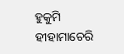ହୁକୁମି ହୀହାମାଚେରି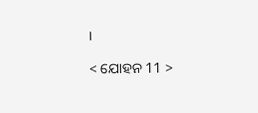।

< ଯୋହନ 11 >